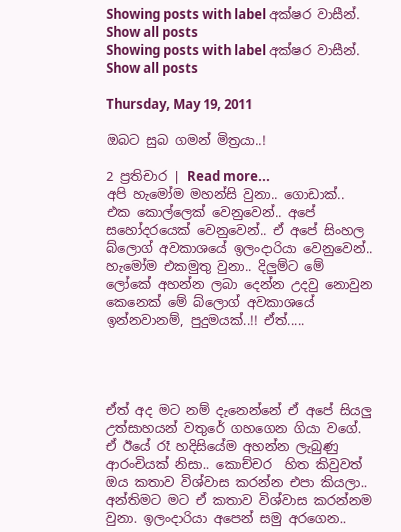Showing posts with label අක්ෂර වාසීන්. Show all posts
Showing posts with label අක්ෂර වාසීන්. Show all posts

Thursday, May 19, 2011

ඔබට සුබ ගමන් මිත්‍රයා..!

2 ප්‍රතිචාර | Read more...
අපි හැමෝම මහන්සි වුනා.. ගොඩාක්.. එක කොල්ලෙක් වෙනුවෙන්.. අපේ සහෝදරයෙක් වෙනුවෙන්.. ඒ අපේ සිංහල බ්ලොග් අවකාශයේ ඉලංදාරියා වෙනුවෙන්.. හැමෝම එකමුතු වුනා.. දිලුම්ට මේ ලෝකේ අහන්න ලබා දෙන්න උදවු නොවුන කෙනෙක් මේ බ්ලොග් අවකාශයේ ඉන්නවානම්, පුදුමයක්..!! ඒත්.....




ඒත් අද මට නම් දැනෙන්නේ ඒ අපේ සියලු උත්සාහයන් වතුරේ ගහගෙන ගියා වගේ. ඒ ඊයේ රෑ හදිසියේම අහන්න ලැබුණු ආරංචියක් නිසා.. කොච්චර  හිත කිවුවත් ඔය කතාව විශ්වාස කරන්න එපා කියලා.. අන්තිමට මට ඒ කතාව විශ්වාස කරන්නම වුනා. ඉලංදාරියා අපෙන් සමු අරගෙන..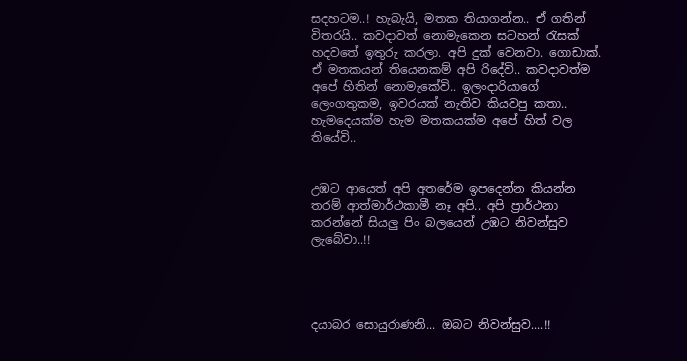සදහටම..! හැබැයි, මතක තියාගන්න.. ඒ ගතින් විතරයි.. කවදාවත් නොමැකෙන සටහන් රැසක් හදවතේ ඉතුරු කරලා. අපි දුක් වෙනවා. ගොඩාක්. ඒ මතකයන් තියෙනකම් අපි රිදේවි.. කවදාවත්ම අපේ හිතින් නොමැකේවි.. ඉලංදාරියාගේ ලෙංගතුකම, ඉවරයක් නැතිව කියවපු කතා.. හැමදෙයක්ම හැම මතකයක්ම අපේ හිත් වල තියේවි..


උඹට ආයෙත් අපි අතරේම ඉපදෙන්න කියන්න තරම් ආත්මාර්ථකාමී නෑ අපි.. අපි ප්‍රාර්ථනා කරන්නේ සියලු පිං බලයෙන් උඹට නිවන්සුව ලැබේවා..!!




දයාබර සොයුරාණනි... ඔබට නිවන්සුව....!!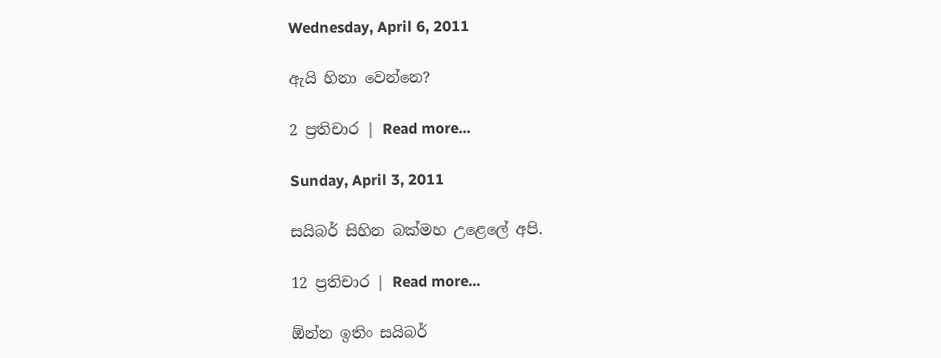Wednesday, April 6, 2011

ඇයි හිනා වෙන්නෙ?

2 ප්‍රතිචාර | Read more...

Sunday, April 3, 2011

සයිබර් සිහින බක්මහ උළෙලේ අපි.

12 ප්‍රතිචාර | Read more...

ඕන්න ඉතිං සයිබර්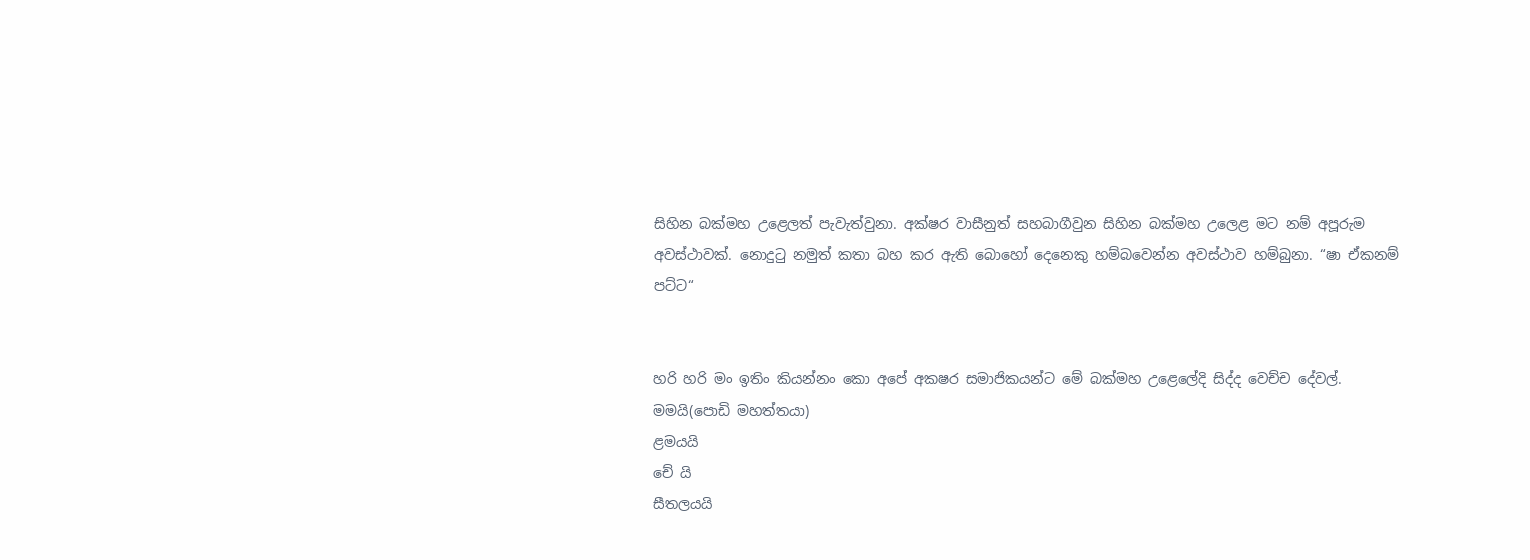සිහින බක්මහ උළෙලත් පැවැත්වුනා. අක්ෂර වාසීනුත් සහබාගීවුන සිහින බක්මහ උලෙළ මට නම් අපූරුම අවස්ථාවක්. නොදුටු නමුත් කතා බහ කර ඇති බොහෝ දෙනෙකු හම්බවෙන්න අවස්ථාව හම්බුනා. “ෂා ඒකනම් පට්ට“


හරි හරි මං ඉතිං කියන්නං කො අපේ අකෂර සමාජිකයන්ට මේ බක්මහ උළෙලේදි සිද්ද වෙච්ච දේවල්.
මමයි(පොඩි මහත්තයා)
ළමයයි
චේ යි
සීතලයයි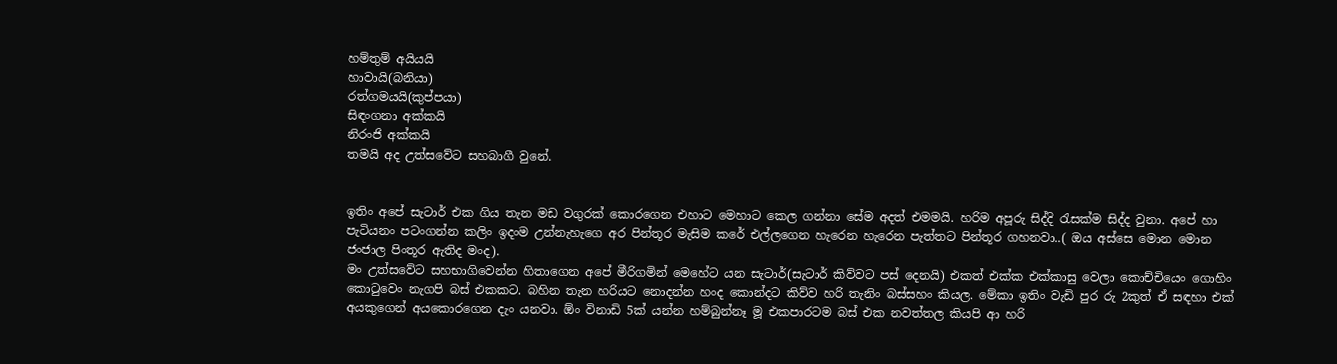හම්තුම් අයියයි
හාවායි(බනියා)
රත්ගමයයි(කුප්පයා)
සිඳංගනා අක්කයි
නිරංජි අක්කයි
තමයි අද උත්සවේට සහබාගී වුනේ.


ඉතිං අපේ සැටාර් එක ගිය තැන මඩ වගුරක් කොරගෙන එහාට මෙහාට කෙල ගන්නා සේම අදත් එමමයි. හරිම අපූරු සිද්දි රැසක්ම සිද්ද වුනා. අපේ හා පැටියනං පටංගන්න කලිං ඉදංම උන්නැහැගෙ අර පින්තූර මැසිම කරේ එල්ලගෙන හැරෙන හැරෙන පැත්තට පින්තූර ගහනවා..( ඔය අස්සෙ මොන මොන ජංජාල පිංතූර ඇතිද මංද).
මං උත්සවේට සහභාගිවෙන්න හිතාගෙන අපේ මීරිගමින් මෙහේට යන සැටාර්(සැටාර් කිව්වට පස් දෙනයි) එකත් එක්ක එක්කාසු වෙලා කොච්චියෙං ගොහිං කොටුවෙං නැගපි බස් එකකට. බහින තැන හරියට නොදන්න හංද කොන්දට කිව්ව හරි තැනිං බස්සහං කියල. මේකා ඉතිං වැඩි පුර රු 2කුත් ඒ සඳහා එක් අයකුගෙන් අයකොරගෙන දැං යනවා. ඕං විනාඩි 5ක් යන්න හම්බුන්නෑ මූ එකපාරටම බස් එක නවත්තල කියපි ආ හරි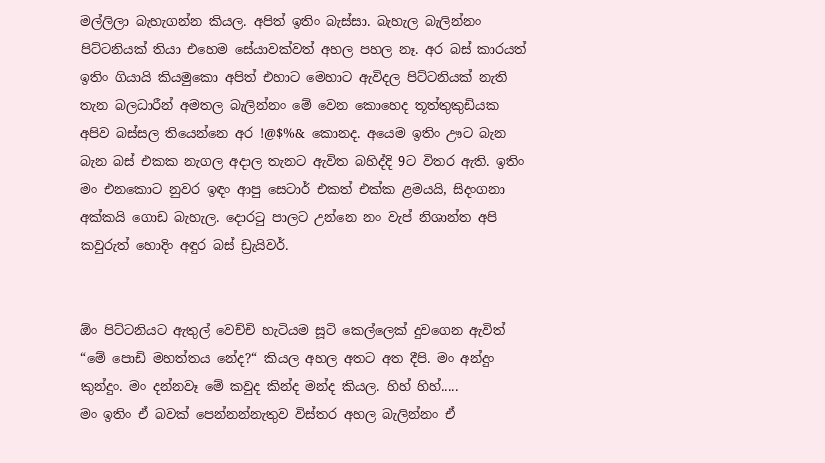මල්ලිලා බැහැගන්න කියල. අපිත් ඉතිං බැස්සා. බැහැල බැලින්නං පිට්ටනියක් තියා එහෙම සේයාවක්වත් අහල පහල නෑ. අර බස් කාරයත් ඉතිං ගියායි කියමුකො අපිත් එහාට මෙහාට ඇවිදල පිට්ටනියක් නැති තැන බලධාරීන් අමතල බැලින්නං මේ වෙන කොහෙද තූත්තුකුඩියක අපිව බස්සල තියෙන්නෙ අර !@$%& කොනද. අයෙම ඉතිං ඌට බැන බැන බස් එකක නැගල අදාල තැනට ඇවිත බහිද්දි 9ට විතර ඇති. ඉතිං මං එනකොට නුවර ඉඳං ආපු සෙටාර් එකත් එක්ක ළමයයි, සිදංගනා අක්කයි ගොඩ බැහැල. දොරටු පාලට උන්නෙ නං වැප් නිශාන්ත අපි කවුරුත් හොදිං අඳුර බස් ඩ්‍රැයිවර්.


ඕං පිට්ටනියට ඇතුල් වෙච්චි හැටියම සූටි කෙල්ලෙක් දුවගෙන ඇවිත් “මේ පොඩි මහත්තය නේද?“ කියල අහල අතට අත දීපි. මං අන්දුං කුන්දුං. මං දන්නවෑ මේ කවුද කින්ද මන්ද කියල. හිහ් හිහ්.....
මං ඉතිං ඒ බවක් පෙන්නන්නැතුව විස්තර අහල බැලින්නං ඒ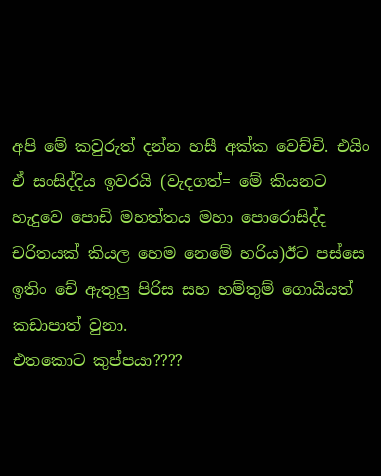අපි මේ කවුරුත් දන්න හසී අක්ක වෙච්චි. එයිං ඒ සංසිද්දිය ඉවරයි (වැදගත්= මේ කියනට හැදුවෙ පොඩි මහත්තය මහා පොරොසිද්ද චරිතයක් කියල හෙම නෙමේ හරිය)ඊට පස්සෙ ඉතිං චේ ඇතුලු පිරිස සහ හම්තුම් ගොයියත් කඩාපාත් වුනා.
එතකොට කුප්පයා????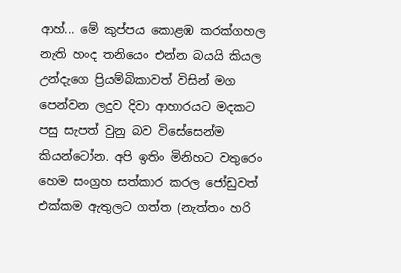ආහ්... මේ කුප්පය කොළඹ කරක්ගහල නැති හංද තනියෙං එන්න බයයි කියල උන්දැගෙ ප්‍රියම්බිකාවත් විසින් මග පෙන්වන ලදුව දිවා ආහාරයට මදකට පසු සැපත් වුනු බව විසේසෙන්ම කියන්ටෝන. අපි ඉතිං මිනිහට වතුරෙං හෙම සංග්‍රහ සත්කාර කරල ජෝඩුවත් එක්කම ඇතුලට ගත්ත (නැත්තං හරි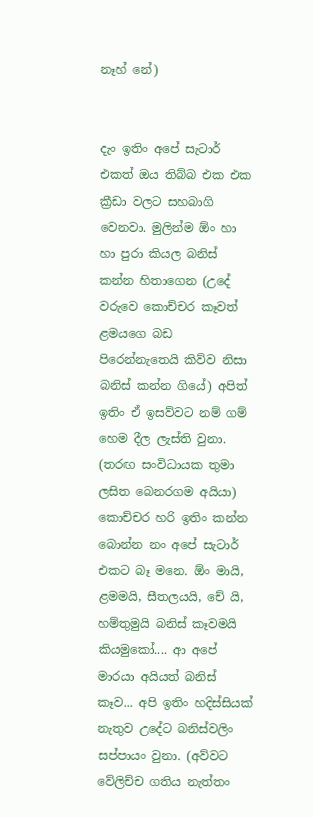නෑහ් නේ)


දැං ඉතිං අපේ සැටාර් එකත් ඔය තිබ්බ එක එක ක්‍රීඩා වලට සහබාගි වෙනවා. මුලින්ම ඕං හා හා පුරා කියල බනිස් කන්න හිතාගෙන (උදේ වරුවෙ කොච්චර කෑවත් ළමයගෙ බඩ පිරෙන්නැතෙයි කිව්ව නිසා බනිස් කන්න ගියේ) අපිත් ඉතිං ඒ ඉසව්වට නම් ගම් හෙම දීල ලැස්ති වුනා. (තරඟ සංවිධායක තුමා ලසිත බෙනරගම අයියා) කොච්චර හරි ඉතිං කන්න බොන්න නං අපේ සැටාර් එකට බෑ මනෙ. ඕං මායි, ළමමයි, සීතලයයි, චේ යි, හම්තුමුයි බනිස් කෑවමයි කියමුකෝ.... ආ අපේ මාරයා අයියත් බනිස් කෑව... අපි ඉතිං හදිස්සියක් නැතුව උදේට බනිස්වලිං සප්පායං වුනා. (අව්වට වේලිච්ච ගතිය නැත්තං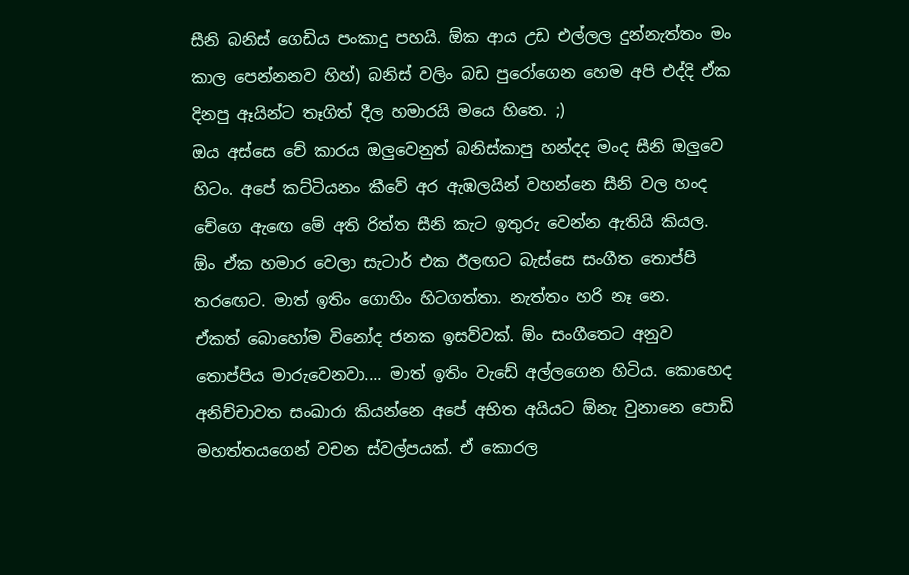සීනි බනිස් ගෙඩිය පංකාදු පහයි. ඕක ආය උඩ එල්ලල දුන්නැත්තං මං කාල පෙන්නනව හිහ්) බනිස් වලිං බඩ පුරෝගෙන හෙම අපි එද්දි ඒක දිනපු ඈයින්ට තෑගිත් දීල හමාරයි මයෙ හිතෙ. ;)
ඔය අස්සෙ චේ කාරය ඔලුවෙනුත් බනිස්කාපු හන්දද මංද සීනි ඔලුවෙ හිටං. අපේ කට්ටියනං කීවේ අර ඇඹලයින් වහන්නෙ සීනි වල හංද චේගෙ ඇඟෙ මේ අති රිත්ත සීනි කැට ඉතුරු වෙන්න ඇතියි කියල.
ඕං ඒක හමාර වෙලා සැටාර් එක ඊලඟට බැස්සෙ සංගීත තොප්පි තරඟෙට. මාත් ඉතිං ගොහිං හිටගත්තා. නැත්තං හරි නෑ නෙ.
ඒකත් බොහෝම විනෝද ජනක ඉසව්වක්. ඕං සංගීතෙට අනුව තොප්පිය මාරුවෙනවා.... මාත් ඉතිං වැඩේ අල්ලගෙන හිටිය. කොහෙද අනිච්චාවත සංඛාරා කියන්නෙ අපේ අභිත අයියට ඕනැ වුනානෙ පොඩි මහත්තයගෙන් වචන ස්වල්පයක්. ඒ කොරල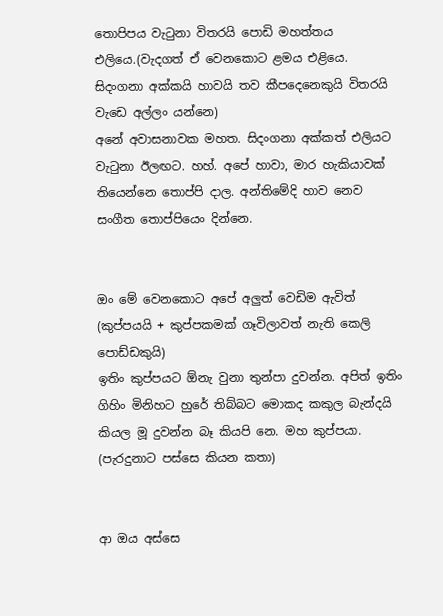තොපිපය වැටුනා විතරයි පොඩි මහත්තය එලියෙ.(වැදගත් ඒ වෙනකොට ළමය එළියෙ. සිදංගනා අක්කයි හාවයි තව කීපදෙනෙකුයි විතරයි වැඩෙ අල්ලං යන්නෙ)
අනේ අවාසනාවක මහත. සිදංගනා අක්කත් එලියට වැටුනා ඊලඟට. හහ්. අපේ හාවා, මාර හැකියාවක් තියෙන්නෙ තොප්පි දාල. අන්තිමේදි හාව නෙව සංගීත තොප්පියෙං දින්නෙ.


ඔං මේ වෙනකොට අපේ අලුත් වෙඩිම ඇවිත් (කුප්පයයි + කුප්පකමක් ගෑවිලාවත් නැති කෙලි පොඩ්ඩකුයි)
ඉතිං කුප්පයට ඕනැ වුනා තුන්පා දුවන්න. අපිත් ඉතිං ගිහිං මිනිහට හුරේ තිබ්බට මොකද කකුල බැන්දයි කියල මූ දුවන්න බෑ කියපි නෙ. මහ කුප්පයා. (පැරදුනාට පස්සෙ කියන කතා)


ආ ඔය අස්සෙ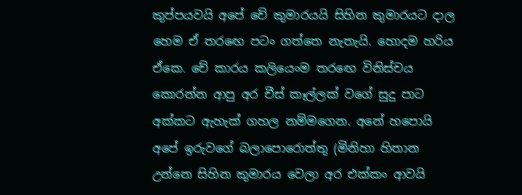කුප්පයවයි අපේ චේ කුමාරයයි සිහින කුමාරයට දාල හෙම ඒ තරඟෙ පටං ගත්තෙ නැතැයි. හොදම හරිය ඒකෙ. චේ කාරය කලියෙංම තරඟෙ විනිස්චය කොරන්න ආපු අර චීස් කෑල්ලක් වගේ සුදු පාට අක්කට ඇහැක් ගහල නම්මගෙන. අනේ හපොයි අපේ ඉරුවගේ බලාපොරොත්තු (මිනිහා හිතාන උන්නෙ සිහින කුමාරය වෙලා අර එක්කං ආවයි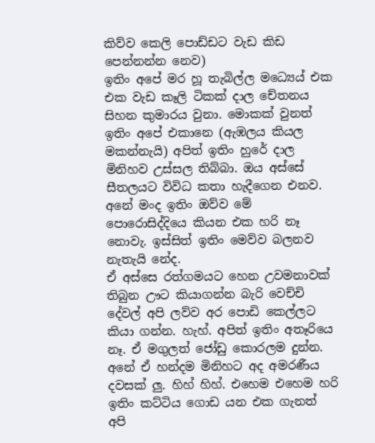කිව්ව කෙලි පොඩ්ඩට වැඩ කිඩ පෙන්නන්න නෙව)
ඉතිං අපේ මර හූ තැබිල්ල මධ්‍යෙය් එක එක වැඩ කෑලි ටිකක් දාල චේතනය සිහන කුමාරය වුනා. මොකක් වුනත් ඉතිං අපේ එකානෙ (ඇඹලය කියල මකන්නැයි) අපිත් ඉතිං හුරේ දාල මිනිහව උස්සල තිබ්බා. ඔය අස්සේ සීතලයට විවිධ කතා හැදීගෙන එනව. අනේ මංද ඉතිං ඔව්ව මේ පොරොසිද්දියෙ කියන එක හරි නෑ නොවැ. ඉස්සිත් ඉතිං මෙව්ව බලනව නැතැයි නේද.
ඒ අස්සෙ රත්ගමයට හෙන උවමනාවක් තිබුන ඌට කියාගන්න බැරි වෙච්චි දේවල් අපි ලව්ව අර පොඩි කෙල්ලට කියා ගන්න. හැහ්. අපිත් ඉතිං අතෑරියෙ නෑ. ඒ මගුලත් ජෝඩු කොරලම දුන්න. අනේ ඒ හන්දම මිනිහට අද අමරණීය දවසක් ලු. හිහ් හිහ්. එහෙම එහෙම හරි ඉතිං කට්ටිය ගොඩ යන එක ගැනත් අපි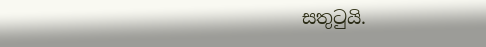සතුටුයි.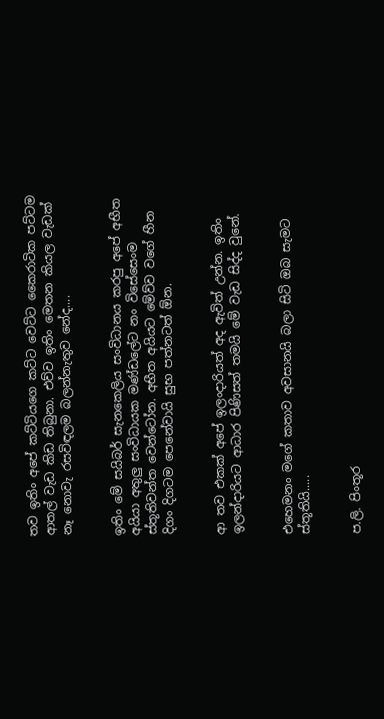තව ඉතිං අපේ කට්ටියගෙ කට්ට වෙට්ට කෛරාටික පට්ටම ආතල් වැඩ කිඩ තිබුනා. එව්ව ඉතිං මෙතන කියල වැඩක් නෑ නොවැ රසවිඳලම බලන්නැතුව නේද....


ඉතිං මේ සයිබර් සැනකෙලිය සංවිධානය කරපු අපේ අභීත අයියා අතුලු සංවිධායක මණ්ඩලේට නං විසේසෙංම ස්තූතිවන්ත වෙන්ටෝන. අභීත අයියට මේව්ව වගේ හීන දිගං දිගටම පෙනේවායි සුභ පත්නටත් ඕන.


ආ තව එකක් අපේ ඉලංදාරියත් අද ඇවිත් උන්න. ඉතිං ඉලන්දාරියට ආධාර පිණිසත් තමයි මේ වැඩ සිද්ද වුනේ.


එහෙමනං මගේ කතාව අවසානයි බලා සිටි ඔබ සැමට ස්තූතියි.....


ප.ලි. පිංතූර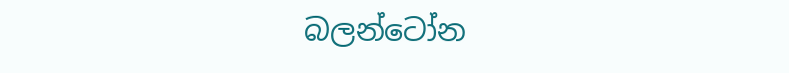බලන්ටෝන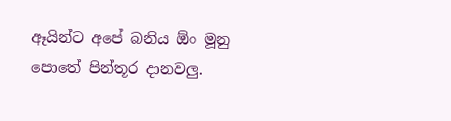ඈයින්ට අපේ බනිය ඕං මූනු පොතේ පින්තූර දානවලු.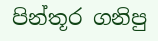පින්තූර ගනිපු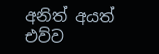අනිත් අයත් එව්ව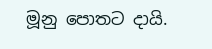මූනු පොතට දායි.